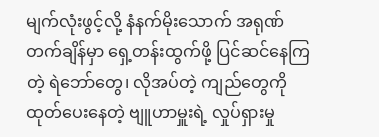မျက်လုံးဖွင့်လို့ နံနက်မိုးသောက် အရုဏ်တက်ချိန်မှာ ရှေ့တန်းထွက်ဖို့ ပြင်ဆင်နေကြတဲ့ ရဲဘော်တွေ၊ လိုအပ်တဲ့ ကျည်တွေကို ထုတ်ပေးနေတဲ့ ဗျူဟာမှူးရဲ့ လှုပ်ရှားမှု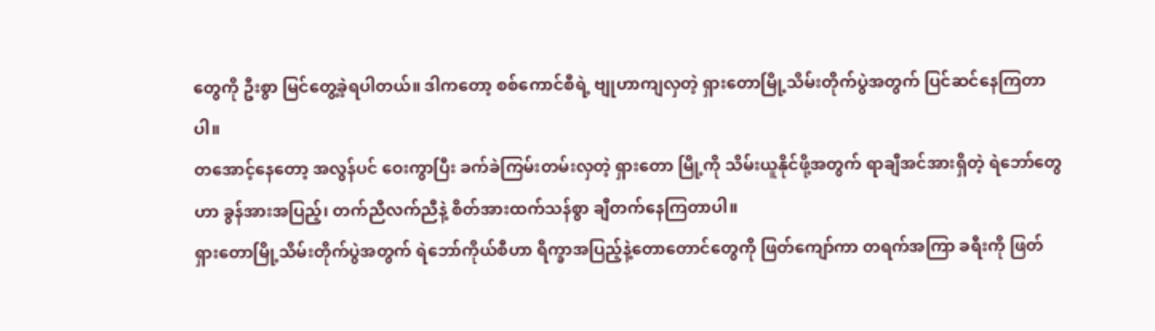တွေကို ဦးစွာ မြင်တွေ့ခဲ့ရပါတယ်။ ဒါကတော့ စစ်ကောင်စီရဲ့ ဗျုဟာကျလှတဲ့ ရှားတောမြို့သိမ်းတိုက်ပွဲအတွက် ပြင်ဆင်နေကြတာပါ။
တအောင့်နေတော့ အလွန်ပင် ဝေးကွာပြီး ခက်ခဲကြမ်းတမ်းလှတဲ့ ရှားတော မြို့ကို သိမ်းယူနိုင်ဖို့အတွက် ရာချီအင်အားရှိတဲ့ ရဲဘော်တွေဟာ ခွန်အားအပြည့်၊ တက်ညီလက်ညီနဲ့ စိတ်အားထက်သန်စွာ ချီတက်နေကြတာပါ။
ရှားတောမြို့သိမ်းတိုက်ပွဲအတွက် ရဲဘော်ကိုယ်စီဟာ ရိက္ခာအပြည့်နဲ့တောတောင်တွေကို ဖြတ်ကျော်ကာ တရက်အကြာ ခရီးကို ဖြတ်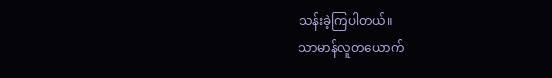သန်းခဲ့ကြပါတယ်။
သာမာန်လူတယောက်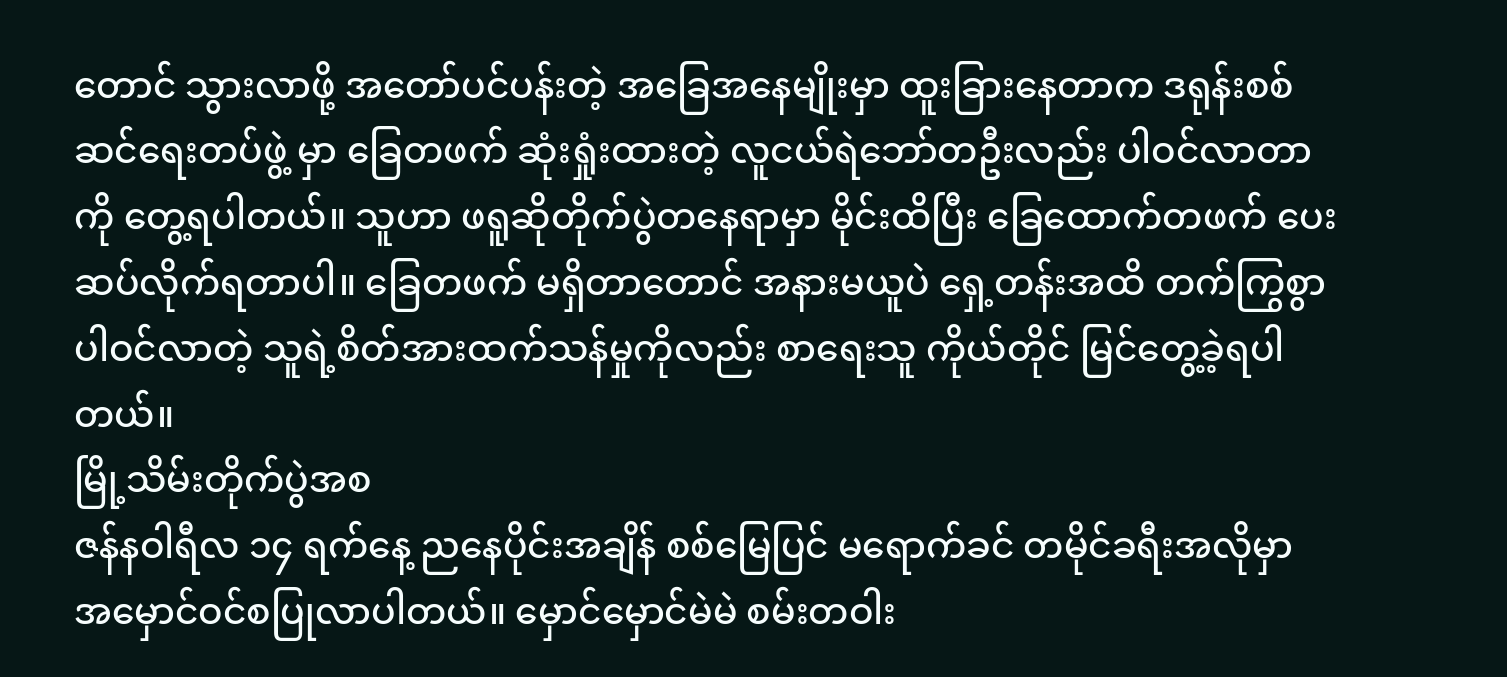တောင် သွားလာဖို့ အတော်ပင်ပန်းတဲ့ အခြေအနေမျိုးမှာ ထူးခြားနေတာက ဒရုန်းစစ်ဆင်ရေးတပ်ဖွဲ့ မှာ ခြေတဖက် ဆုံးရှုံးထားတဲ့ လူငယ်ရဲဘော်တဦးလည်း ပါဝင်လာတာကို တွေ့ရပါတယ်။ သူဟာ ဖရူဆိုတိုက်ပွဲတနေရာမှာ မိုင်းထိပြီး ခြေထောက်တဖက် ပေးဆပ်လိုက်ရတာပါ။ ခြေတဖက် မရှိတာတောင် အနားမယူပဲ ရှေ့တန်းအထိ တက်ကြွစွာ ပါဝင်လာတဲ့ သူရဲ့စိတ်အားထက်သန်မှုကိုလည်း စာရေးသူ ကိုယ်တိုင် မြင်တွေ့ခဲ့ရပါတယ်။
မြို့သိမ်းတိုက်ပွဲအစ
ဇန်နဝါရီလ ၁၄ ရက်နေ့ ညနေပိုင်းအချိန် စစ်မြေပြင် မရောက်ခင် တမိုင်ခရီးအလိုမှာ အမှောင်ဝင်စပြုလာပါတယ်။ မှောင်မှောင်မဲမဲ စမ်းတဝါး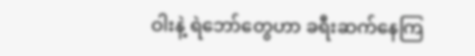ဝါးနဲ့ ရဲဘော်တွေဟာ ခရီးဆက်နေကြ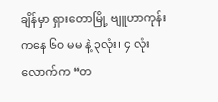ချိန်မှာ ရှားတောမြို့ ဗျူဟာကုန်းကနေ ၆၀ မမ နဲ့ ၃လုံး၊ ၄ လုံးလောက်က “တ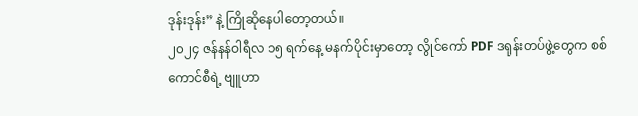ဒုန်းဒုန်း” နဲ့ ကြိုဆိုနေပါတော့တယ်။
၂၀၂၄ ဇန်နန်ဝါရီလ ၁၅ ရက်နေ့ မနက်ပိုင်းမှာတော့ လွိုင်ကော် PDF ဒရုန်းတပ်ဖွဲ့တွေက စစ်ကောင်စီရဲ့ ဗျူဟာ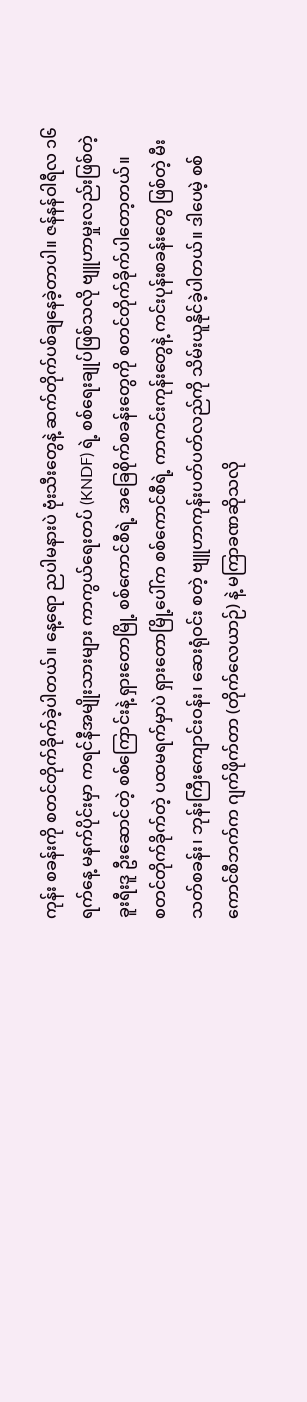ကုန်း စခန်းကို စတင်တိုက်ခိုက်ခဲ့ပါတယ်။ နေ့ရော ညပါမနားပဲ ဗုံးသီးတွေနဲ့ ဆက်တိုက်ပစ်ချနေခဲ့တာပါ။ ဇန်နန်ဝါရီလ ၁၆ ရက်နေ့ မနက်ပိုင်းမှာ ကရင်နီအမျိုးသားများ ကာကွယ်ရေးတပ် (KNDF) ရဲ့ စစ်ရေးချုပ်ဖြစ်သလို ဗျူဟာမှုးလည်းဖြစ်တဲ့ ခူးရီးဒူ ဦးဆောင်တဲ့ စစ်ကြောင်းနဲ့ ရှားတောမြို့ စစ်ကောင်စီရဲ့ အခြေစိုက်စခန်းတွေကို စတင်တိုက်ခိုက်ပါတော့တယ်။
စတင်တိုက်ခိုက်တဲ့ ပထမရက်မှာပဲ ရှားတောမြို့ပေါ်က စစ်ကောင်စီရဲ့ ကာကင်းကုန်းတွေနဲ့ ကင်းပုန်းစခန်းတွေ ဖြစ်တဲ့ မီးသတ်စခန်း၊ ဘုန်းကြီးကျောင်းဝန်း၊ ဆေးရုံဝင်း စတဲ့ ဗျူဟာကုန်းပတ်ပတ်လည်ကို သိမ်းယူနိုင်ခဲ့ပါတယ်။ ဒါပေမဲ့ စစ်ကောင်စီဘက်က ဂျက်ဖိုက်တာ (တိုက်လေယာဉ်) နဲ့ မကြာခဏဆိုသလို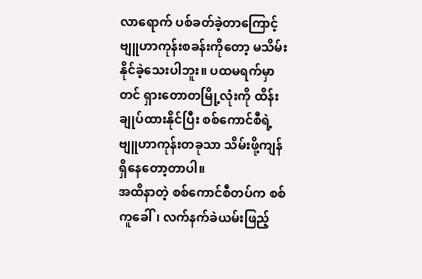လာရောက် ပစ်ခတ်ခဲ့တာကြောင့် ဗျူဟာကုန်းစခန်းကိုတော့ မသိမ်းနိုင်ခဲ့သေးပါဘူး။ ပထမရက်မှာတင် ရှားတောတမြို့လုံးကို ထိန်းချုပ်ထားနိုင်ပြီး စစ်ကောင်စီရဲ့ ဗျူဟာကုန်းတခုသာ သိမ်းဖို့ကျန်ရှိနေတော့တာပါ။
အထိနာတဲ့ စစ်ကောင်စီတပ်က စစ်ကူခေါ်၊ လက်နက်ခဲယမ်းဖြည့်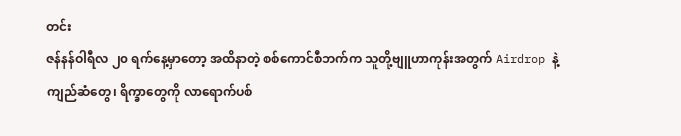တင်း
ဇန်နန်ဝါရီလ ၂၀ ရက်နေ့မှာတော့ အထိနာတဲ့ စစ်ကောင်စီဘက်က သူတို့ဗျူဟာကုန်းအတွက် Airdrop နဲ့ ကျည်ဆံတွေ၊ ရိက္ခာတွေကို လာရောက်ပစ်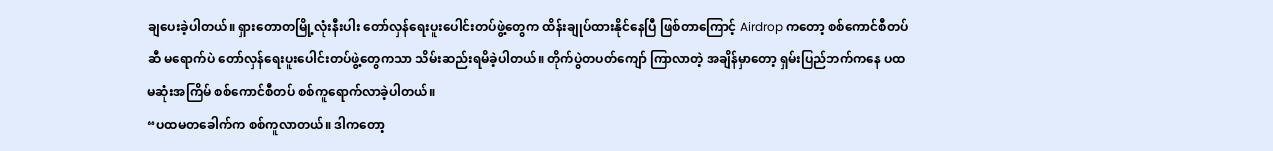ချပေးခဲ့ပါတယ်။ ရှားတောတမြို့လုံးနီးပါး တော်လှန်ရေးပူးပေါင်းတပ်ဖွဲ့တွေက ထိန်းချုပ်ထားနိုင်နေပြီ ဖြစ်တာကြောင့် Airdrop ကတော့ စစ်ကောင်စီတပ်ဆီ မရောက်ပဲ တော်လှန်ရေးပူးပေါင်းတပ်ဖွဲ့တွေကသာ သိမ်းဆည်းရမိခဲ့ပါတယ်။ တိုက်ပွဲတပတ်ကျော် ကြာလာတဲ့ အချိန်မှာတော့ ရှမ်းပြည်ဘက်ကနေ ပထမဆုံးအကြိမ် စစ်ကောင်စီတပ် စစ်ကူရောက်လာခဲ့ပါတယ်။
“ပထမတခေါက်က စစ်ကူလာတယ်။ ဒါကတော့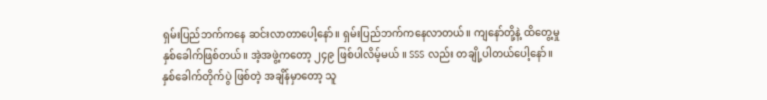ရှမ်းပြည်ဘက်ကနေ ဆင်းလာတာပေါ့နော်။ ရှမ်းပြည်ဘက်ကနေလာတယ်။ ကျနော်တို့နဲ့ ထိတွေ့မှု နှစ်ခေါက်ဖြစ်တယ်။ အဲ့အဖွဲ့ကတော့ ၂၄၉ ဖြစ်ပါလိမ့်မယ် ။ SSS လည်း တချို့ပါတယ်ပေါ့နော်။ နှစ်ခေါက်တိုက်ပွဲ ဖြစ်တဲ့ အချိန်မှာတော့ သူ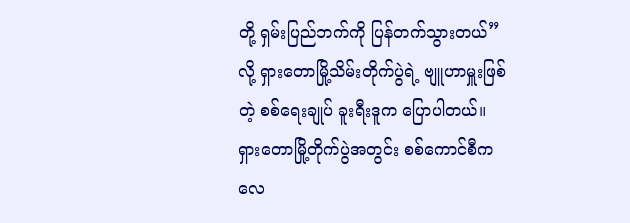တို့ ရှမ်းပြည်ဘက်ကို ပြန်တက်သွားတယ်” လို့ ရှားတောမြို့သိမ်းတိုက်ပွဲရဲ့ ဗျူဟာမှူးဖြစ်တဲ့ စစ်ရေးချုပ် ခူးရီးဒူက ပြောပါတယ်။
ရှားတောမြို့တိုက်ပွဲအတွင်း စစ်ကောင်စီက လေ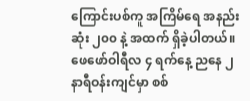ကြောင်းပစ်ကူ အကြိမ်ရေ အနည်းဆုံး ၂၀၀ နဲ့ အထက် ရှိခဲ့ပါတယ်။ ဖေဖော်ဝါရီလ ၄ ရက်နေ့ ညနေ ၂ နာရီဝန်းကျင်မှာ စစ်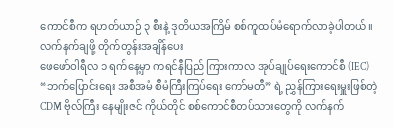ကောင်စီက ရဟတ်ယာဉ် ၃ စီးနဲ့ ဒုတိယအကြိမ် စစ်ကူထပ်မံရောက်လာခဲ့ပါတယ်။
လက်နက်ချဖို့ တိုက်တွန်းအချိန်ပေး
ဖေဖော်ဝါရီလ ၁ ရက်နေ့မှာ ကရင်နီပြည် ကြားကာလ အုပ်ချုပ်ရေးကောင်စီ (IEC) “ဘက်ပြောင်းရေး အစီအမံ စီမံကြီးကြပ်ရေး ကော်မတီ” ရဲ့ ညွှန်ကြားရေးမှူးဖြစ်တဲ့ CDM ဗိုလ်ကြီး နေမျိုးဇင် ကိုယ်တိုင် စစ်ကောင်စီတပ်သားတွေကို လက်နက်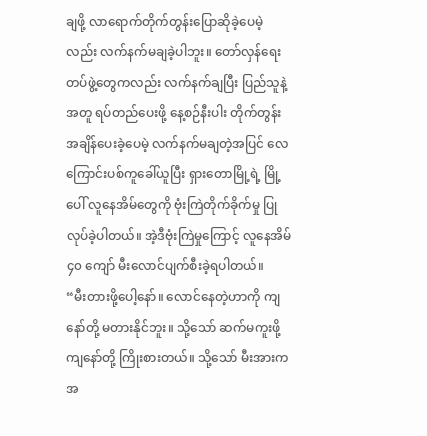ချဖို့ လာရောက်တိုက်တွန်းပြောဆိုခဲ့ပေမဲ့လည်း လက်နက်မချခဲ့ပါဘူး။ တော်လှန်ရေးတပ်ဖွဲ့တွေကလည်း လက်နက်ချပြီး ပြည်သူနဲ့အတူ ရပ်တည်ပေးဖို့ နေ့စဉ်နီးပါး တိုက်တွန်းအချိန်ပေးခဲ့ပေမဲ့ လက်နက်မချတဲ့အပြင် လေကြောင်းပစ်ကူခေါ်ယူပြီး ရှားတောမြို့ရဲ့ မြို့ပေါ် လူနေအိမ်တွေကို ဗုံးကြဲတိုက်ခိုက်မှု ပြုလုပ်ခဲ့ပါတယ်။ အဲ့ဒီဗုံးကြဲမှုကြောင့် လူနေအိမ် ၄၀ ကျော် မီးလောင်ပျက်စီးခဲ့ရပါတယ်။
“မီးတားဖို့ပေါ့နော်။ လောင်နေတဲ့ဟာကို ကျနော်တို့ မတားနိုင်ဘူး။ သို့သော် ဆက်မကူးဖို့ ကျနော်တို့ ကြိုးစားတယ်။ သို့သော် မီးအားက အ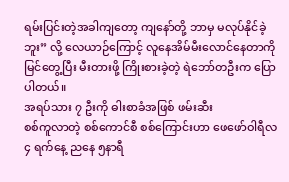ရမ်းပြင်းတဲ့အခါကျတော့ ကျနော်တို့ ဘာမှ မလုပ်နိုင်ခဲ့ဘူး” လို့ လေယာဉ်ကြောင့် လူနေအိမ်မီးလောင်နေတာကို မြင်တွေ့ပြီး မီးတားဖို့ ကြိုးစားခဲ့တဲ့ ရဲဘော်တဦးက ပြောပါတယ်။
အရပ်သား ၇ ဦးကို ဓါးစာခံအဖြစ် ဖမ်းဆီး
စစ်ကူလာတဲ့ စစ်ကောင်စီ စစ်ကြောင်းဟာ ဖေဖော်ဝါရီလ ၄ ရက်နေ့ ညနေ ၅နာရီ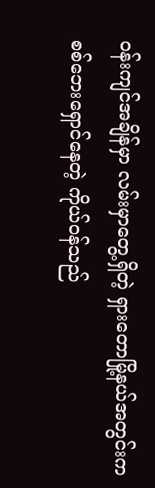ဝန်းကျင်အချိန်မှာ လမ်းမှာတွေ့ရှိတဲ့ ရှားတောမြို့နယ်အတွင်းက စစ်ဘေးရှောင်နေတဲ့ ကိုယ်ဝန်သည်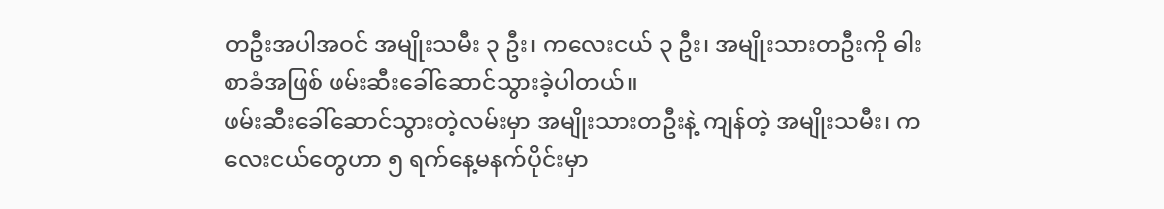တဦးအပါအဝင် အမျိုးသမီး ၃ ဦး၊ ကလေးငယ် ၃ ဦး၊ အမျိုးသားတဦးကို ဓါးစာခံအဖြစ် ဖမ်းဆီးခေါ်ဆောင်သွားခဲ့ပါတယ်။
ဖမ်းဆီးခေါ်ဆောင်သွားတဲ့လမ်းမှာ အမျိုးသားတဦးနဲ့ ကျန်တဲ့ အမျိုးသမီး၊ ကလေးငယ်တွေဟာ ၅ ရက်နေ့မနက်ပိုင်းမှာ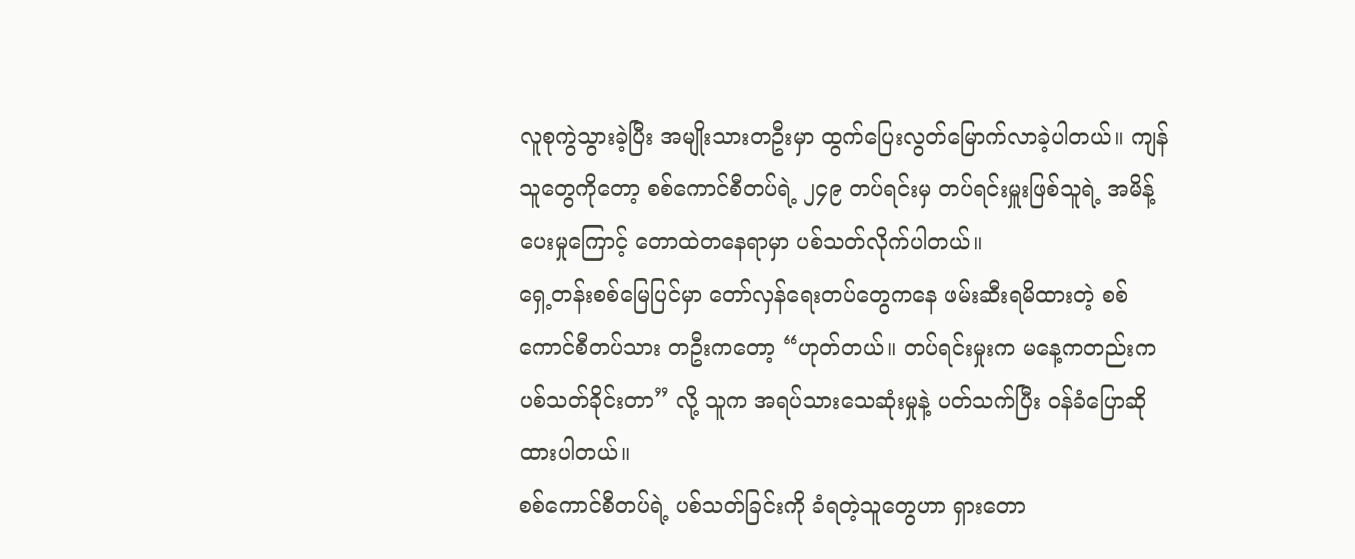လူစုကွဲသွားခဲ့ပြီး အမျိုးသားတဦးမှာ ထွက်ပြေးလွတ်မြောက်လာခဲ့ပါတယ်။ ကျန်သူတွေကိုတော့ စစ်ကောင်စီတပ်ရဲ့ ၂၄၉ တပ်ရင်းမှ တပ်ရင်းမှူးဖြစ်သူရဲ့ အမိန့်ပေးမှုကြောင့် တောထဲတနေရာမှာ ပစ်သတ်လိုက်ပါတယ်။
ရှေ့တန်းစစ်မြေပြင်မှာ တော်လှန်ရေးတပ်တွေကနေ ဖမ်းဆီးရမိထားတဲ့ စစ်ကောင်စီတပ်သား တဦးကတော့ “ဟုတ်တယ်။ တပ်ရင်းမှုးက မနေ့ကတည်းက ပစ်သတ်ခိုင်းတာ” လို့ သူက အရပ်သားသေဆုံးမှုနဲ့ ပတ်သက်ပြီး ဝန်ခံပြောဆိုထားပါတယ်။
စစ်ကောင်စီတပ်ရဲ့ ပစ်သတ်ခြင်းကို ခံရတဲ့သူတွေဟာ ရှားတော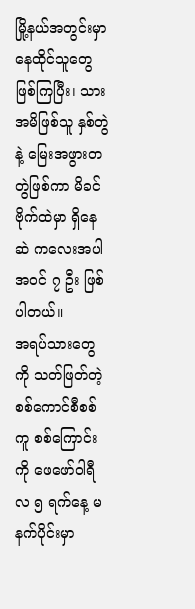မြို့နယ်အတွင်းမှာ နေထိုင်သူတွေဖြစ်ကြပြီး၊ သားအမိဖြစ်သူ နှစ်တွဲနဲ့ မြေးအဖွားတတွဲဖြစ်ကာ မိခင်ဗိုက်ထဲမှာ ရှိနေဆဲ ကလေးအပါအဝင် ၇ ဦး ဖြစ်ပါတယ်။
အရပ်သားတွေကို သတ်ဖြတ်တဲ့ စစ်ကောင်စီစစ်ကူ စစ်ကြောင်းကို ဖေဖော်ဝါရီလ ၅ ရက်နေ့ မနက်ပိုင်းမှာ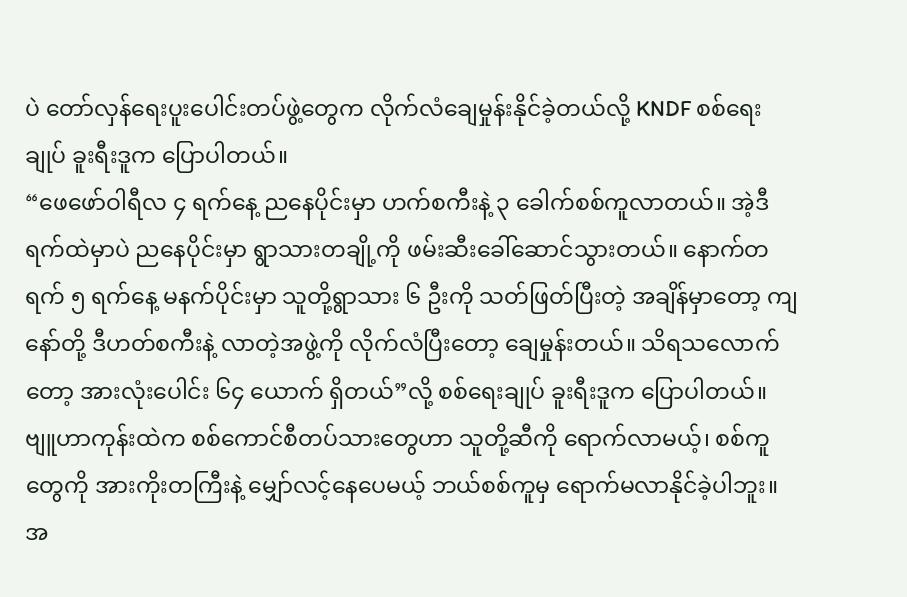ပဲ တော်လှန်ရေးပူးပေါင်းတပ်ဖွဲ့တွေက လိုက်လံချေမှုန်းနိုင်ခဲ့တယ်လို့ KNDF စစ်ရေးချုပ် ခူးရီးဒူက ပြောပါတယ်။
“ဖေဖော်ဝါရီလ ၄ ရက်နေ့ ညနေပိုင်းမှာ ဟက်စကီးနဲ့ ၃ ခေါက်စစ်ကူလာတယ်။ အဲ့ဒီရက်ထဲမှာပဲ ညနေပိုင်းမှာ ရွာသားတချို့ကို ဖမ်းဆီးခေါ်ဆောင်သွားတယ်။ နောက်တရက် ၅ ရက်နေ့ မနက်ပိုင်းမှာ သူတို့ရွာသား ၆ ဦးကို သတ်ဖြတ်ပြီးတဲ့ အချိန်မှာတော့ ကျနော်တို့ ဒီဟတ်စကီးနဲ့ လာတဲ့အဖွဲ့ကို လိုက်လံပြီးတော့ ချေမှုန်းတယ်။ သိရသလောက်တော့ အားလုံးပေါင်း ၆၄ ယောက် ရှိတယ်”လို့ စစ်ရေးချုပ် ခူးရီးဒူက ပြောပါတယ်။
ဗျူဟာကုန်းထဲက စစ်ကောင်စီတပ်သားတွေဟာ သူတို့ဆီကို ရောက်လာမယ့်၊ စစ်ကူတွေကို အားကိုးတကြီးနဲ့ မျှော်လင့်နေပေမယ့် ဘယ်စစ်ကူမှ ရောက်မလာနိုင်ခဲ့ပါဘူး။ အ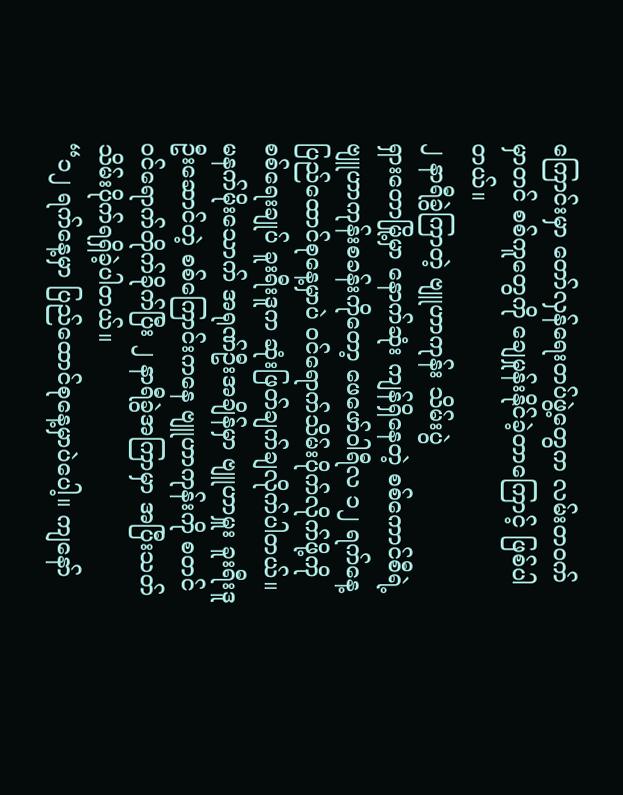ကြောင်းမှာ တော်လှန်ရေးတပ်ဖွဲ့တွေက လမ်းတဝက်မှာတင် စစ်ကူတွေကို ချေမှုန်းနိုင်ခဲ့တာကြောင့် ဖြစ်ပါတယ်။
၂ နာရီခွဲကြာတဲ့ ဗျူဟာကုန်း သိမ်းပွဲ
ရှားတောမြို့မှာ နောက်ဆုံး ကျန်ရှိနေတဲ့ စစ်ကောင်စီရဲ့ ဗျူဟာကုန်းစခန်းကိုတော့ ဖေဖော်ဝါရီလ ၁၂ ရက်နေ့ ပြည်ထောင်စုနေ့မှာပဲ ဝင်ရောက်သိမ်းပိုက်လိုက်ဖို့ကို စစ်ရေးချုပ် ခူးရီးဒူက ဆုံးဖြတ်ချက်ချလိုက်ပါတယ်။
မနက်မိုးသောက် အရုဏ်ဦးအချိန်မှာ ဗျူဟာမှူး ခူးရီးဒူ ဦးဆောင်တဲ့ စစ်ကြောင်းကနေ ဗျူဟာကုန်းကို စတင် ဝင်ရောက်တိုက်ခိုက်ပြီး ၂ နာရီခွဲအကြာမှာ အပြီးသတ် သိမ်းပိုက်ရရှိခဲ့ပါတယ်။
“၁၂ ရက်နေ့မှာ ပြည်ထောင်စုနေ့မှာပဲပေါ့။ ကျနော်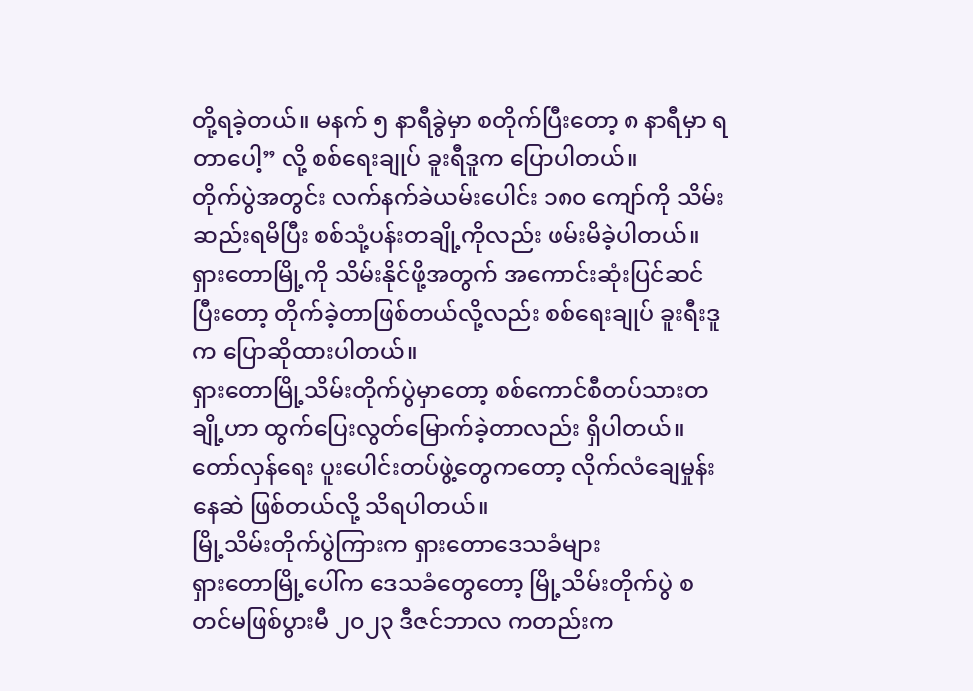တို့ရခဲ့တယ်။ မနက် ၅ နာရီခွဲမှာ စတိုက်ပြီးတော့ ၈ နာရီမှာ ရတာပေါ့” လို့ စစ်ရေးချုပ် ခူးရီဒူက ပြောပါတယ်။
တိုက်ပွဲအတွင်း လက်နက်ခဲယမ်းပေါင်း ၁၈၀ ကျော်ကို သိမ်းဆည်းရမိပြီး စစ်သုံ့ပန်းတချို့ကိုလည်း ဖမ်းမိခဲ့ပါတယ်။ ရှားတောမြို့ကို သိမ်းနိုင်ဖို့အတွက် အကောင်းဆုံးပြင်ဆင်ပြီးတော့ တိုက်ခဲ့တာဖြစ်တယ်လို့လည်း စစ်ရေးချုပ် ခူးရီးဒူ က ပြောဆိုထားပါတယ်။
ရှားတောမြို့သိမ်းတိုက်ပွဲမှာတော့ စစ်ကောင်စီတပ်သားတချို့ဟာ ထွက်ပြေးလွတ်မြောက်ခဲ့တာလည်း ရှိပါတယ်။ တော်လှန်ရေး ပူးပေါင်းတပ်ဖွဲ့တွေကတော့ လိုက်လံချေမှုန်းနေဆဲ ဖြစ်တယ်လို့ သိရပါတယ်။
မြို့သိမ်းတိုက်ပွဲကြားက ရှားတောဒေသခံများ
ရှားတောမြို့ပေါ်က ဒေသခံတွေတော့ မြို့သိမ်းတိုက်ပွဲ စတင်မဖြစ်ပွားမီ ၂၀၂၃ ဒီဇင်ဘာလ ကတည်းက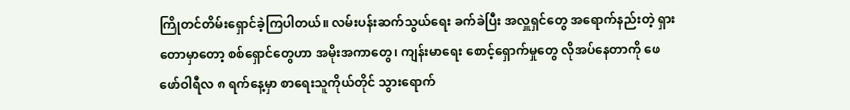ကြိုတင်တိမ်းရှောင်ခဲ့ကြပါတယ်။ လမ်းပန်းဆက်သွယ်ရေး ခက်ခဲပြီး အလှူရှင်တွေ အရောက်နည်းတဲ့ ရှားတောမှာတော့ စစ်ရှောင်တွေဟာ အမိုးအကာတွေ၊ ကျန်းမာရေး စောင့်ရှောက်မှုတွေ လိုအပ်နေတာကို ဖေဖော်ဝါရီလ ၈ ရက်နေ့မှာ စာရေးသူကိုယ်တိုင် သွားရောက်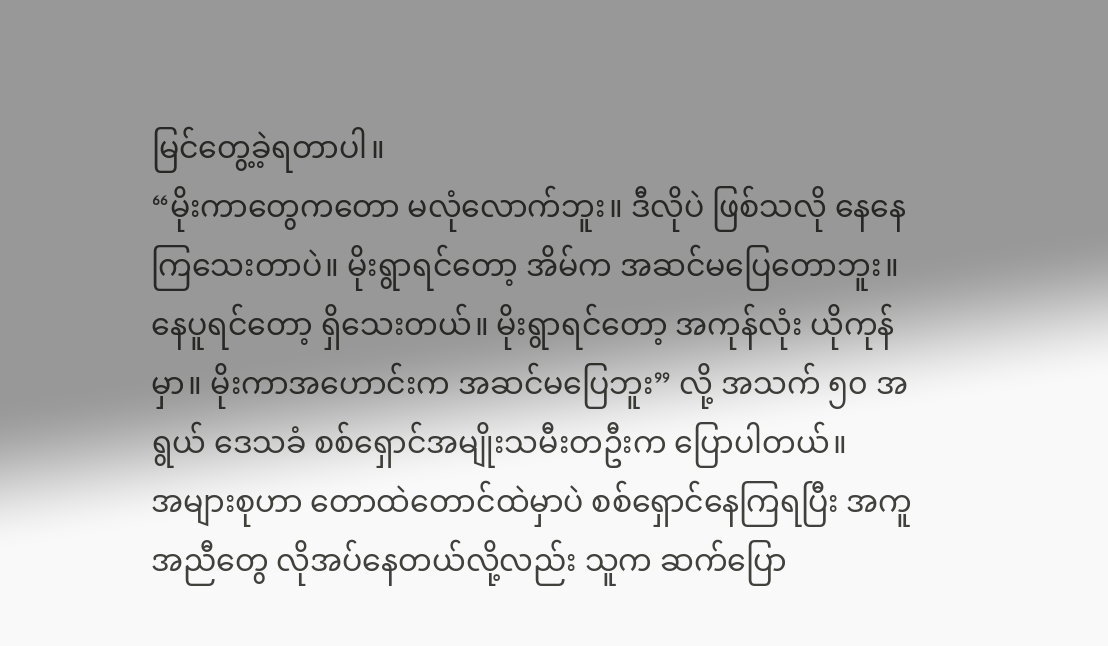မြင်တွေ့ခဲ့ရတာပါ။
“မိုးကာတွေကတော မလုံလောက်ဘူး။ ဒီလိုပဲ ဖြစ်သလို နေနေကြသေးတာပဲ။ မိုးရွာရင်တော့ အိမ်က အဆင်မပြေတောဘူး။ နေပူရင်တော့ ရှိသေးတယ်။ မိုးရွာရင်တော့ အကုန်လုံး ယိုကုန်မှာ။ မိုးကာအဟောင်းက အဆင်မပြေဘူး” လို့ အသက် ၅၀ အရွယ် ဒေသခံ စစ်ရှောင်အမျိုးသမီးတဦးက ပြောပါတယ်။
အများစုဟာ တောထဲတောင်ထဲမှာပဲ စစ်ရှောင်နေကြရပြီး အကူအညီတွေ လိုအပ်နေတယ်လို့လည်း သူက ဆက်ပြော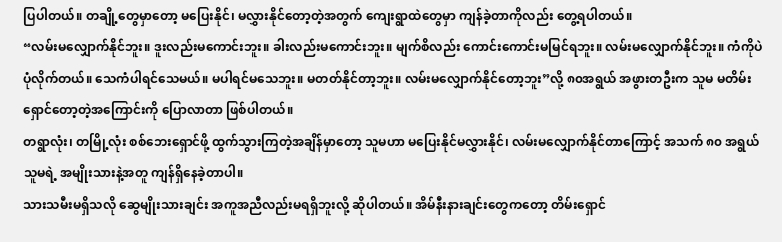ပြပါတယ်။ တချို့တွေမှာတော့ မပြေးနိုင်၊ မလွှားနိုင်တော့တဲ့အတွက် ကျေးရွာထဲတွေမှာ ကျန်ခဲ့တာကိုလည်း တွေ့ရပါတယ်။
“လမ်းမလျှောက်နိုင်ဘူး။ ဒူးလည်းမကောင်းဘူး။ ခါးလည်းမကောင်းဘူး။ မျက်စိလည်း ကောင်းကောင်းမမြင်ရဘူး။ လမ်းမလျှောက်နိုင်ဘူး။ ကံကိုပဲ ပုံလိုက်တယ်။ သေကံပါရင်သေမယ်။ မပါရင်မသေဘူး။ မတတ်နိုင်တာ့ဘူး။ လမ်းမလျှောက်နိုင်တော့ဘူး”လို့ ၈၀အရွယ် အဖွားတဦးက သူမ မတိမ်းရှောင်တော့တဲ့အကြောင်းကို ပြောလာတာ ဖြစ်ပါတယ်။
တရွာလုံး၊ တမြို့လုံး စစ်ဘေးရှောင်ဖို့ ထွက်သွားကြတဲ့အချိန်မှာတော့ သူမဟာ မပြေးနိုင်မလွှားနိုင်၊ လမ်းမလျှောက်နိုင်တာကြောင့် အသက် ၈၀ အရွယ် သူမရဲ့ အမျိုးသားနဲ့အတူ ကျန်ရှိနေခဲ့တာပါ။
သားသမီးမရှိသလို ဆွေမျိုးသားချင်း အကူအညီလည်းမရရှိဘူးလို့ ဆိုပါတယ်။ အိမ်နီးနားချင်းတွေကတော့ တိမ်းရှောင်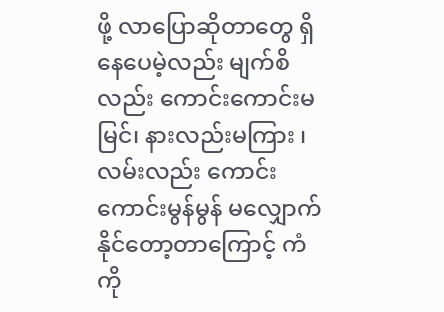ဖို့ လာပြောဆိုတာတွေ ရှိနေပေမဲ့လည်း မျက်စိလည်း ကောင်းကောင်းမမြင်၊ နားလည်းမကြား ၊ လမ်းလည်း ကောင်းကောင်းမွန်မွန် မလျှောက်နိုင်တော့တာကြောင့် ကံကို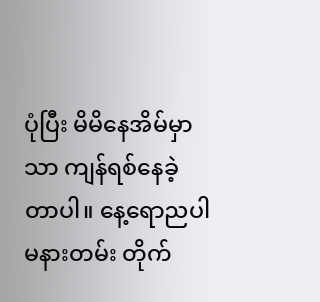ပုံပြီး မိမိနေအိမ်မှာသာ ကျန်ရစ်နေခဲ့တာပါ။ နေ့ရောညပါ မနားတမ်း တိုက်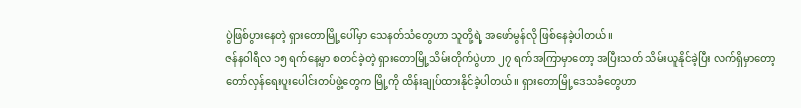ပွဲဖြစ်ပွားနေတဲ့ ရှားတောမြို့ပေါ်မှာ သေနတ်သံတွေဟာ သူတို့ရဲ့ အဖော်မွန်လို ဖြစ်နေခဲ့ပါတယ်။
ဇန်နဝါရီလ ၁၅ ရက်နေ့မှာ စတင်ခဲ့တဲ့ ရှားတောမြို့သိမ်းတိုက်ပွဲဟာ ၂၇ ရက်အကြာမှာတော့ အပြီးသတ် သိမ်းယူနိုင်ခဲ့ပြီး လက်ရှိမှာတော့ တော်လှန်ရေးပူးပေါင်းတပ်ဖွဲ့တွေက မြို့ကို ထိန်းချုပ်ထားနိုင်ခဲ့ပါတယ်။ ရှားတောမြို့ဒေသခံတွေဟာ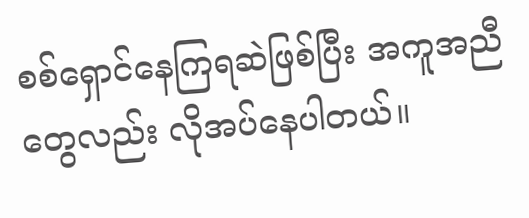စစ်ရှောင်နေကြရဆဲဖြစ်ပြီး အကူအညီတွေလည်း လိုအပ်နေပါတယ်။